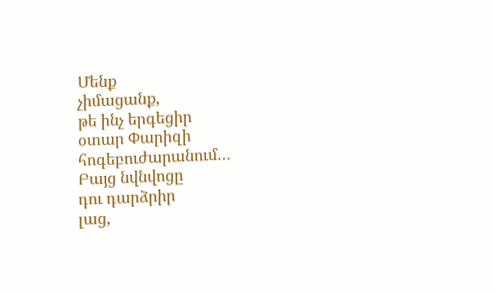Մենք
չիմացանք,
թե ինչ երգեցիր
օտար Փարիզի
հոգեբուժարանում…
Բայց նվնվոցը
դու դարձրիր
լաց,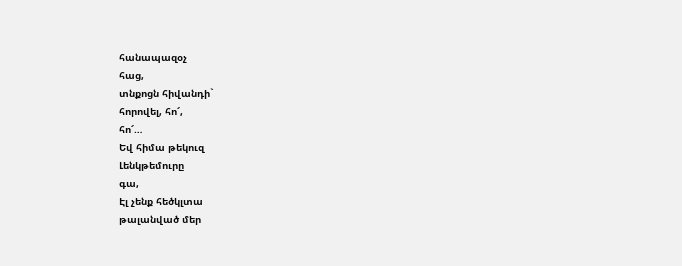հանապազօչ
հաց,
տնքոցն հիվանդի`
հորովել, հո՜,
հո՜…
Եվ հիմա թեկուզ
Լենկթեմուրը
գա,
Էլ չենք հեծկլտա
թալանված մեր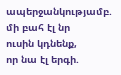ապերջանկությամբ.
մի բահ էլ նր
ուսին կդնենք,
որ նա էլ երգի.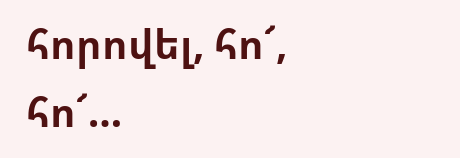հորովել, հո՜,
հո՜…